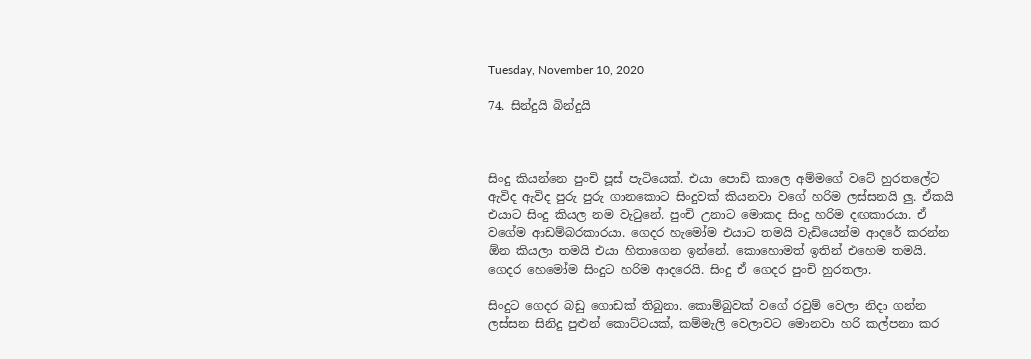Tuesday, November 10, 2020

74. සින්දුයි බින්දුයි



සිංදු කියන්නෙ පුංචි පූස් පැටියෙක්. එයා පොඩි කාලෙ අම්මගේ වටේ හුරතලේට ඇවිද ඇවිද පුරු පුරු ගානකොට සිංදුවක් කියනවා වගේ හරිම ලස්සනයි ලු. ඒකයි එයාට සිංදු කියල නම වැටුනේ. පුංචි උනාට මොකද සිංදු හරිම දඟකාරයා. ඒ වගේම ආඩම්බරකාරයා. ගෙදර හැමෝම එයාට තමයි වැඩියෙන්ම ආදරේ කරන්න ඕන කියලා තමයි එයා හිතාගෙන ඉන්නේ. කොහොමත් ඉතින් එහෙම තමයි. ගෙදර හෙමෝම සිංදුට හරිම ආදරෙයි. සිංදු ඒ ගෙදර පුංචි හුරතලා.

සිංදුට ගෙදර බඩු ගොඩක් තිබුනා. කොම්බුවක් වගේ රවුම් වෙලා නිදා ගන්න ලස්සන සිනිදු පුළුන් කොට්ටයක්, කම්මැලි වෙලාවට මොනවා හරි කල්පනා කර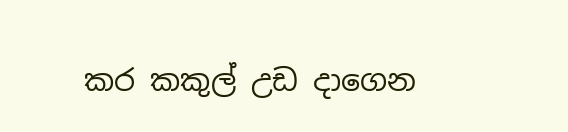කර කකුල් උඩ දාගෙන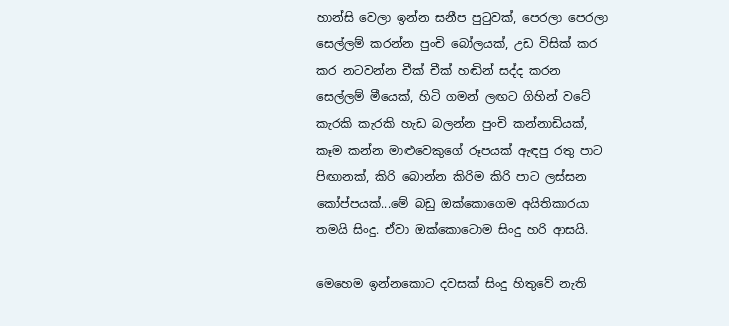හාන්සි වෙලා ඉන්න සනීප පුටුවක්, පෙරලා පෙරලා සෙල්ලම් කරන්න පුංචි බෝලයක්, උඩ විසික් කර කර නටවන්න චීක් චීක් හඬින් සද්ද කරන සෙල්ලම් මීයෙක්, හිටි ගමන් ලඟට ගිහින් වටේ කැරකි කැරකි හැඩ බලන්න පුංචි කන්නාඩියක්, කෑම කන්න මාළුවෙකුගේ රූපයක් ඇඳපු රතු පාට පිඟානක්, කිරි බොන්න කිරිම කිරි පාට ලස්සන කෝප්පයක්...මේ බඩු ඔක්කොගෙම අයිතිකාරයා තමයි සිංදු. ඒවා ඔක්කොටොම සිංදු හරි ආසයි.

මෙහෙම ඉන්නකොට දවසක් සිංදු හිතුවේ නැති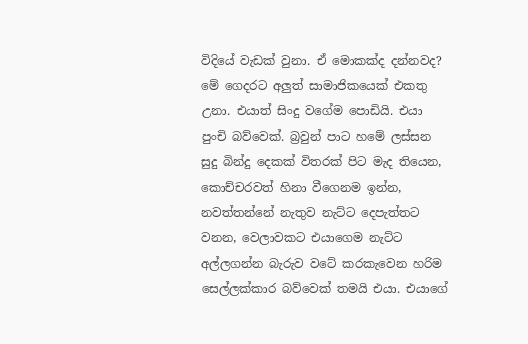විදියේ වැඩක් වුනා. ඒ මොකක්ද දන්නවද? මේ ගෙදරට අලුත් සාමාජිකයෙක් එකතු උනා. එයාත් සිංදු වගේම පොඩියි. එයා පුංචි බව්වෙක්. බ්‍රවුන් පාට හමේ ලස්සන සුදු බින්දු දෙකක් විතරක් පිට මැද තියෙන, කොච්චරවත් හිනා වීගෙනම ඉන්න, නවත්තන්නේ නැතුව නැට්ට දෙපැත්තට වනන, වෙලාවකට එයාගෙම නැට්ට අල්ලගන්න බැරුව වටේ කරකැවෙන හරිම සෙල්ලක්කාර බව්වෙක් තමයි එයා. එයාගේ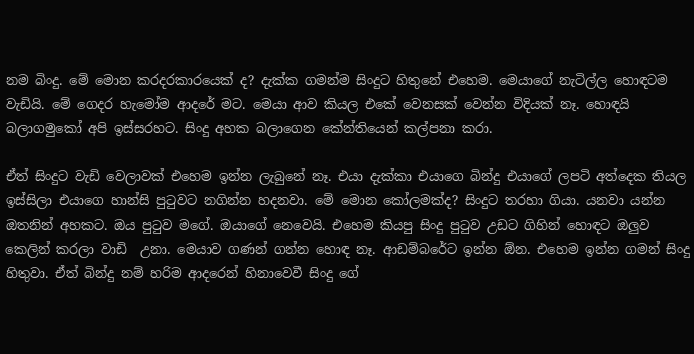නම බිංදු. මේ මොන කරදරකාරයෙක් ද? දැක්ක ගමන්ම සිංදුට හිතුනේ එහෙම. මෙයාගේ නැටිල්ල හොඳටම වැඩියි. මේ ගෙදර හැමෝම ආදරේ මට. මෙයා ආව කියල එකේ වෙනසක් වෙන්න විදියක් නෑ. හොඳයි බලාගමුකෝ අපි ඉස්සරහට. සිංදු අහක බලාගෙන කේන්තියෙන් කල්පනා කරා.

ඒත් සිංදුට වැඩි වෙලාවක් එහෙම ඉන්න ලැබුනේ නෑ. එයා දැක්කා එයාගෙ බින්දු එයාගේ ලපටි අත්දෙක තියල ඉස්සිලා එයාගෙ හාන්සි පුටුවට නගින්න හදනවා. මේ මොන කෝලමක්ද? සිංදුට තරහා ගියා. යනවා යන්න ඔතනින් අහකට. ඔය පුටුව මගේ. ඔයාගේ නෙවෙයි. එහෙම කියපු සිංදු පුටුව උඩට ගිහින් හොඳට ඔලුව කෙලින් කරලා වාඩි  උනා. මෙයාව ගණන් ගන්න හොඳ නෑ. ආඩම්බරේට ඉන්න ඕන. එහෙම ඉන්න ගමන් සිංදු හිතුවා. ඒත් බින්දු නම් හරිම ආදරෙන් හිනාවෙවී සිංදු ගේ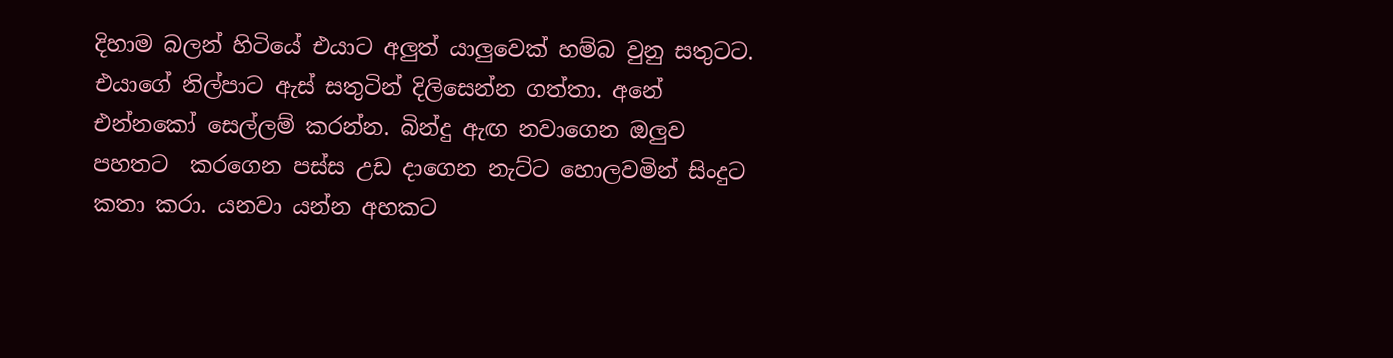දිහාම බලන් හිටියේ එයාට අලුත් යාලුවෙක් හම්බ වුනු සතුටට. එයාගේ නිල්පාට ඇස් සතුටින් දිලිසෙන්න ගත්තා. අනේ එන්නකෝ සෙල්ලම් කරන්න. බින්දු ඇඟ නවාගෙන ඔලුව පහතට  කරගෙන පස්ස උඩ දාගෙන නැට්ට හොලවමින් සිංදුට කතා කරා. යනවා යන්න අහකට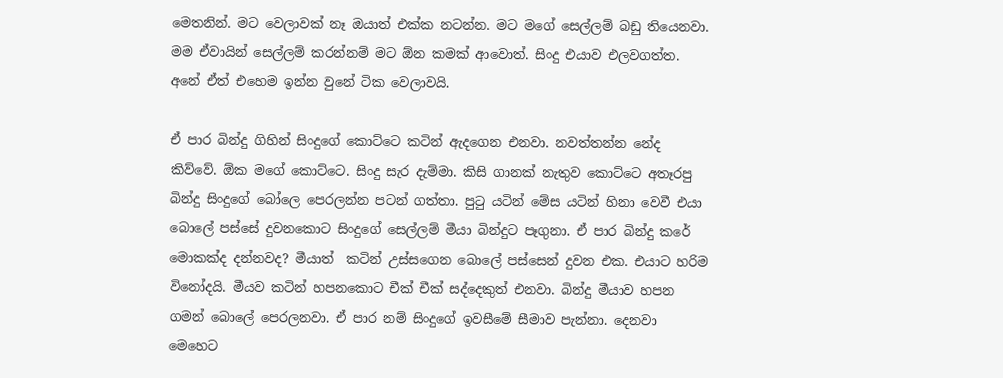මෙතනින්. මට වෙලාවක් නෑ ඔයාත් එක්ක නටන්න. මට මගේ සෙල්ලම් බඩු තියෙනවා. මම ඒවායින් සෙල්ලම් කරන්නම් මට ඕන කමක් ආවොත්. සිංදු එයාව එලවගත්ත. අනේ ඒත් එහෙම ඉන්න වුනේ ටික වෙලාවයි.

ඒ පාර බින්දු ගිහින් සිංදුගේ කොට්ටෙ කටින් ඇදගෙන එනවා. නවත්තන්න නේද කිව්වේ. ඕක මගේ කොට්ටෙ. සිංදු සැර දැම්මා. කිසි ගානක් නැතුව කොට්ටෙ අතෑරපු බින්දු සිංදුගේ බෝලෙ පෙරලන්න පටන් ගත්තා. පුටු යටින් මේස යටින් හිනා වෙවී එයා බොලේ පස්සේ දුවනකොට සිංදුගේ සෙල්ලම් මීයා බින්දුට පෑගුනා. ඒ පාර බින්දු කරේ මොකක්ද දන්නවද? මීයාත්  කටින් උස්සගෙන බොලේ පස්සෙන් දුවන එක. එයාට හරිම විනෝදයි. මීයව කටින් හපනකොට චීක් චීක් සද්දෙකුත් එනවා. බින්දු මීයාව හපන ගමන් බොලේ පෙරලනවා. ඒ පාර නම් සිංදුගේ ඉවසීමේ සීමාව පැන්නා. දෙනවා මෙහෙට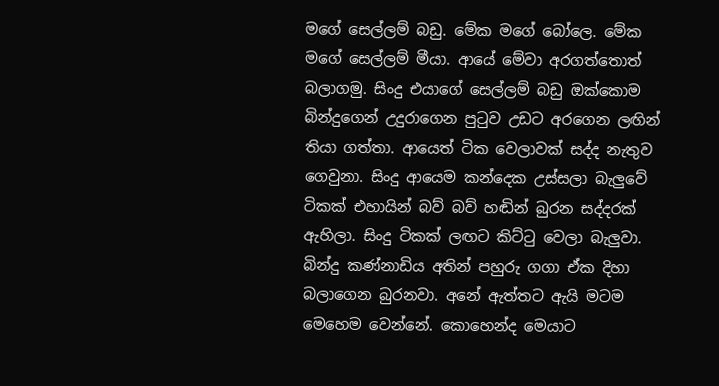මගේ සෙල්ලම් බඩු. මේක මගේ බෝලෙ. මේක මගේ සෙල්ලම් මීයා. ආයේ මේවා අරගත්තොත් බලාගමු. සිංදු එයාගේ සෙල්ලම් බඩු ඔක්කොම බින්දුගෙන් උදුරාගෙන පුටුව උඩට අරගෙන ලඟින් තියා ගත්තා. ආයෙත් ටික වෙලාවක් සද්ද නැතුව ගෙවුනා. සිංදු ආයෙම කන්දෙක උස්සලා බැලුවේ ටිකක් එහායින් බව් බව් හඬින් බුරන සද්දරක් ඇහිලා. සිංදු ටිකක් ලඟට කිට්ටු වෙලා බැලුවා. බින්දු කණ්නාඩිය අතින් පහුරු ගගා ඒක දිහා බලාගෙන බුරනවා. අනේ ඇත්තට ඇයි මටම මෙහෙම වෙන්නේ. කොහෙන්ද මෙයාට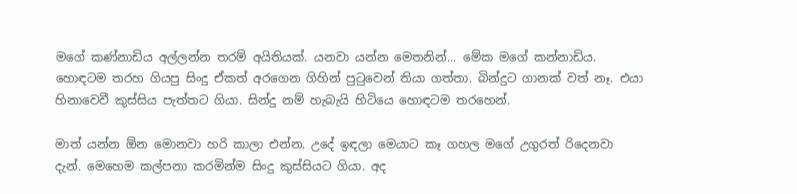මගේ කණ්නාඩිය අල්ලන්න තරම් අයිතියක්. යනවා යන්න මෙතනින්... මේක මගේ කන්නාඩිය. හොඳටම තරහ ගියපු සිංදු ඒකත් අරගෙන ගිහින් පුටුවෙන් තියා ගත්තා. බින්දුට ගානක් වත් නෑ. එයා හිනාවෙවී කුස්සිය පැත්තට ගියා. සින්දු නම් හැබැයි හිටියෙ හොඳටම තරහෙන්.

මාත් යන්න ඕන මොනවා හරි කාලා එන්න. උදේ ඉඳලා මෙයාට කෑ ගහල මගේ උගුරත් රිදෙනවා දැන්. මෙහෙම කල්පනා කරමින්ම සිංදු කුස්සියට ගියා. අද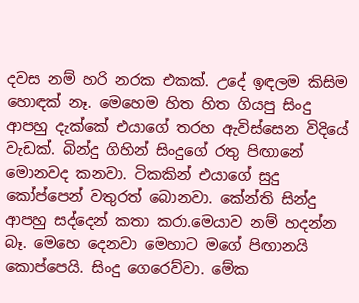දවස නම් හරි නරක එකක්. උදේ ඉඳලම කිසිම හොඳක් නෑ. මෙහෙම හිත හිත ගියපු සිංදු ආපහු දැක්කේ එයාගේ තරහ ඇවිස්සෙන විදියේ වැඩක්. බින්දු ගිහින් සිංදුගේ රතු පිඟානේ මොනවද කනවා. ටිකකින් එයාගේ සුදු කෝප්පෙන් වතුරත් බොනවා. කේන්ති සින්දු ආපහු සද්දෙන් කතා කරා.මෙයාව නම් හදන්න බෑ. මෙහෙ දෙනවා මෙහාට මගේ පිඟානයි කොප්පෙයි. සිංදු ගෙරෙව්වා. මේක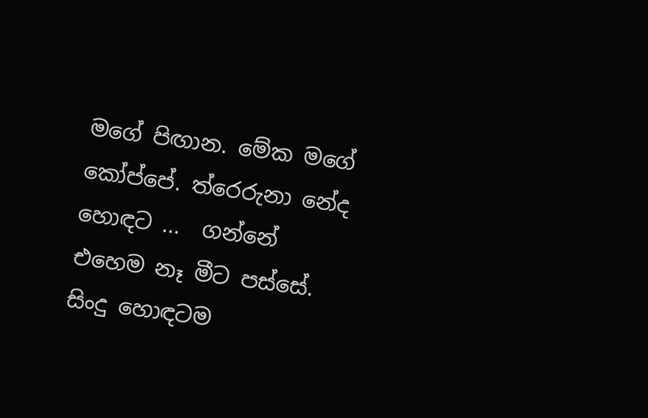මගේ පිඟාන. මේක මගේ කෝප්පේ. ත්රෙරුනා නේද හොඳට ...  ගන්නේ එහෙම නෑ මීට පස්සේ. සිංදු හොඳටම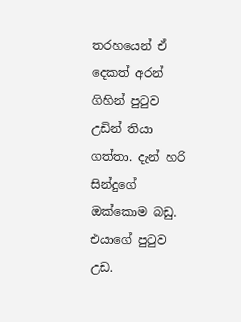තරහයෙන් ඒ දෙකත් අරන් ගිහින් පුටුව උඩින් තියා ගත්තා. දැන් හරි සින්දුගේ ඔක්කොම බඩු. එයාගේ පුටුව උඩ.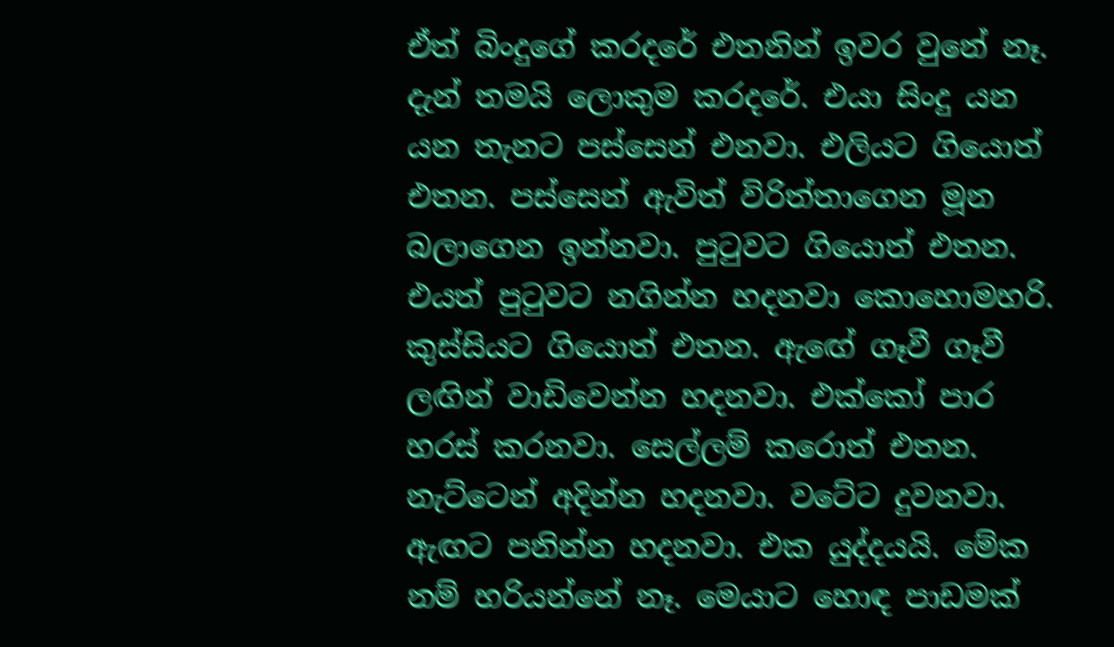ඒත් බිංදුගේ කරදරේ එතනින් ඉවර වුනේ නෑ. දැන් තමයි ලොකුම කරදරේ. එයා සිංදු යන යන තැනට පස්සෙන් එනවා. එලියට ගියොත් එතන. පස්සෙන් ඇවිත් විරිත්තාගෙන මූන බලාගෙන ඉන්නවා. පුටුවට ගියොත් එතන. එයත් පුටුවට නගින්න හදනවා කොහොමහරි. කුස්සියට ගියොත් එතන. ඇඟේ ගෑවී ගෑවී ලඟින් වාඩිවෙන්න හදනවා. එක්කෝ පාර හරස් කරනවා. සෙල්ලම් කරොත් එතන. නැට්ටෙන් අදින්න හදනවා. වටේට දුවනවා. ඇඟට පනින්න හදනවා. එක යුද්දයයි. මේක නම් හරියන්නේ නෑ. මෙයාට හොඳ පාඩමක්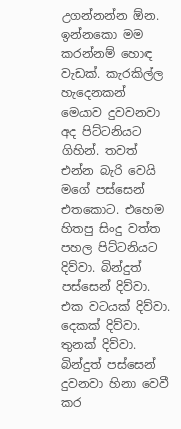උගන්නන්න ඕන. ඉන්නකො මම කරන්නම් හොඳ වැඩක්. කැරකිල්ල හැදෙනකන් මෙයාව දුවවනවා අද පිට්ටනියට ගිහින්. තවත් එන්න බැරි වෙයි මගේ පස්සෙන් එතකොට. එහෙම හිතපු සිංදු වත්ත පහල පිට්ටනියට දිව්වා. බින්දුත් පස්සෙන් දිව්වා. එක වටයක් දිව්වා. දෙකක් දිව්වා. තුනක් දිව්වා. බින්දුත් පස්සෙන් දුවනවා හිනා වෙවී කර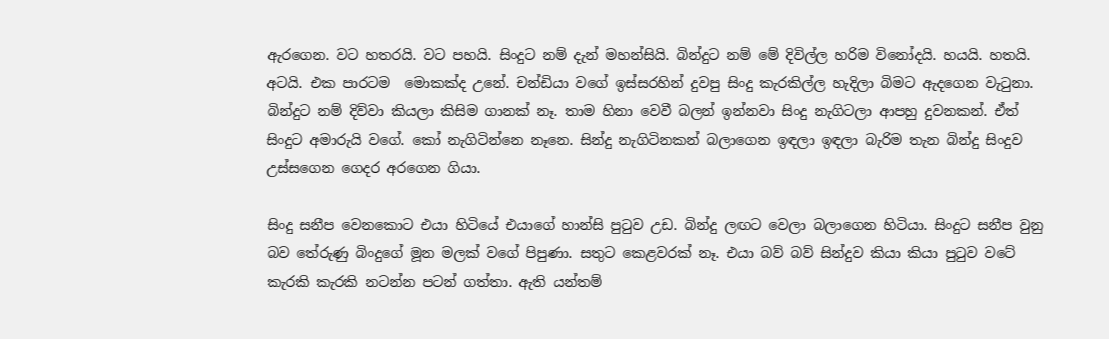ඇරගෙන. වට හතරයි. වට පහයි. සිංදුට නම් දැන් මහන්සියි. බින්දුට නම් මේ දිවිල්ල හරිම විනෝදයි. හයයි. හතයි. අටයි. එක පාරටම  මොකක්ද උනේ. චන්ඩියා වගේ ඉස්සරහින් දුවපු සිංදු කැරකිල්ල හැදිලා බිමට ඇදගෙන වැටුනා. බින්දුට නම් දිව්වා කියලා කිසිම ගානක් නෑ. තාම හිනා වෙවී බලන් ඉන්නවා සිංදු නැගිටලා ආපහු දුවනකන්. ඒත් සිංදුට අමාරුයි වගේ. කෝ නැගිටින්නෙ නෑනෙ. සින්දු නැගිටිනකන් බලාගෙන ඉඳලා ඉඳලා බැරිම තැන බින්දු සිංදුව උස්සගෙන ගෙදර අරගෙන ගියා.

සිංදු සනීප වෙනකොට එයා හිටියේ එයාගේ හාන්සි පුටුව උඩ. බින්දු ලඟට වෙලා බලාගෙන හිටියා. සිංදුට සනීප වුනු බව තේරුණු බිංදුගේ මූන මලක් වගේ පිපුණා. සතුට කෙළවරක් නෑ. එයා බව් බව් සින්දුව කියා කියා පුටුව වටේ කැරකි කැරකි නටන්න පටන් ගත්තා. ඇති යන්තම්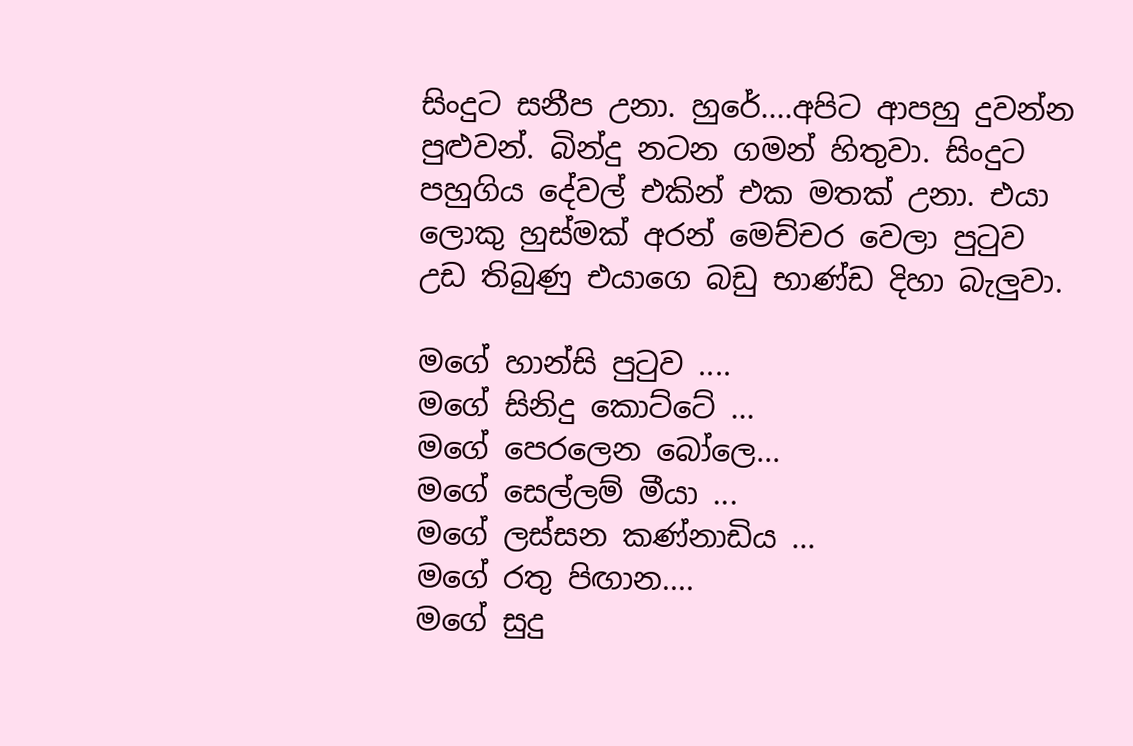සිංදුට සනීප උනා. හුරේ....අපිට ආපහු දුවන්න පුළුවන්. බින්දු නටන ගමන් හිතුවා. සිංදුට පහුගිය දේවල් එකින් එක මතක් උනා. එයා ලොකු හුස්මක් අරන් මෙච්චර වෙලා පුටුව උඩ තිබුණු එයාගෙ බඩු භාණ්ඩ දිහා බැලුවා.

මගේ හාන්සි පුටුව ....
මගේ සිනිදු කොට්ටේ ...
මගේ පෙරලෙන බෝලෙ...
මගේ සෙල්ලම් මීයා ...
මගේ ලස්සන කණ්නාඩිය ...
මගේ රතු පිඟාන....
මගේ සුදු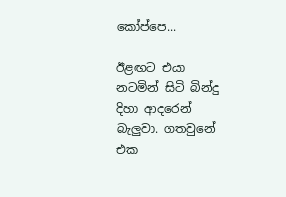කෝප්පෙ...

ඊළඟට එයා නටමින් සිටි බින්දු දිහා ආදරෙන් බැලුවා. ගතවුනේ එක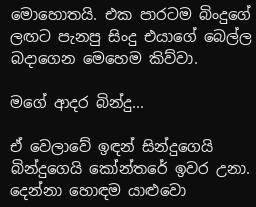මොහොතයි. එක පාරටම බිංදුගේ ලඟට පැනපු සිංදු එයාගේ බෙල්ල බදාගෙන මෙහෙම කිව්වා.

මගේ ආදර බින්දු...

ඒ වෙලාවේ ඉඳන් සින්දුගෙයි බින්දුගෙයි කෝන්තරේ ඉවර උනා. දෙන්නා හොඳම යාළුවො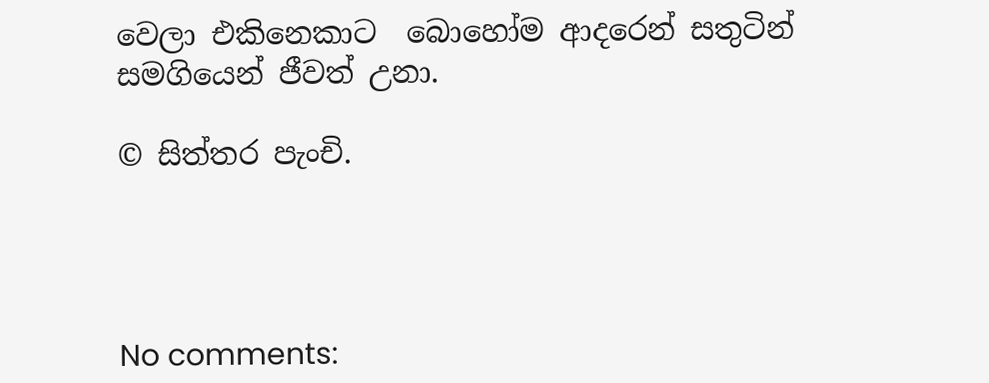වෙලා එකිනෙකාට  බොහෝම ආදරෙන් සතුටින් සමගියෙන් ජීවත් උනා.

© සිත්තර පැංචි.




No comments: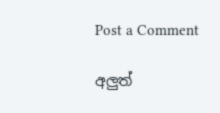Post a Comment

අලුත්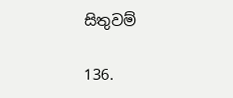සිතුවම්

136.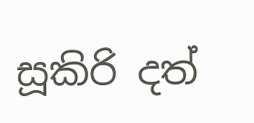සූකිරි දත්